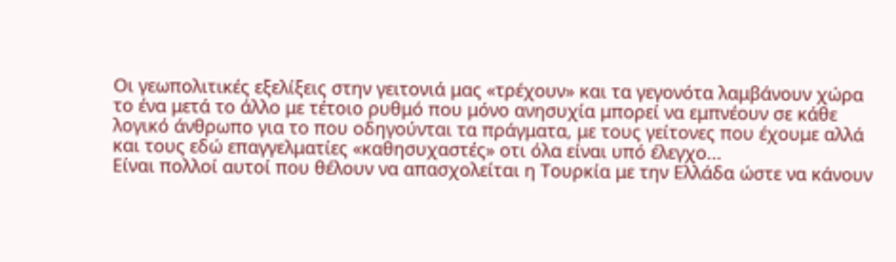Οι γεωπολιτικές εξελίξεις στην γειτονιά μας «τρέχουν» και τα γεγονότα λαμβάνουν χώρα το ένα μετά το άλλο με τέτοιο ρυθμό που μόνο ανησυχία μπορεί να εμπνέουν σε κάθε λογικό άνθρωπο για το που οδηγούνται τα πράγματα, με τους γείτονες που έχουμε αλλά και τους εδώ επαγγελματίες «καθησυχαστές» οτι όλα είναι υπό έλεγχο...
Είναι πολλοί αυτοί που θέλουν να απασχολείται η Τουρκία με την Ελλάδα ώστε να κάνουν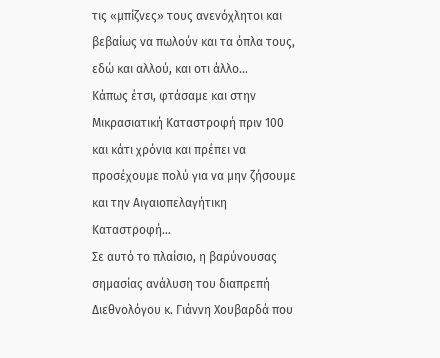τις «μπίζνες» τους ανενόχλητοι και βεβαίως να πωλούν και τα όπλα τους, εδώ και αλλού, και οτι άλλο…
Κάπως έτσι, φτάσαμε και στην Μικρασιατική Καταστροφή πριν 100 και κάτι χρόνια και πρέπει να προσέχουμε πολύ για να μην ζήσουμε και την Αιγαιοπελαγήτικη Καταστροφή…
Σε αυτό το πλαίσιο, η βαρύνουσας σημασίας ανάλυση του διαπρεπή Διεθνολόγου κ. Γιάννη Χουβαρδά που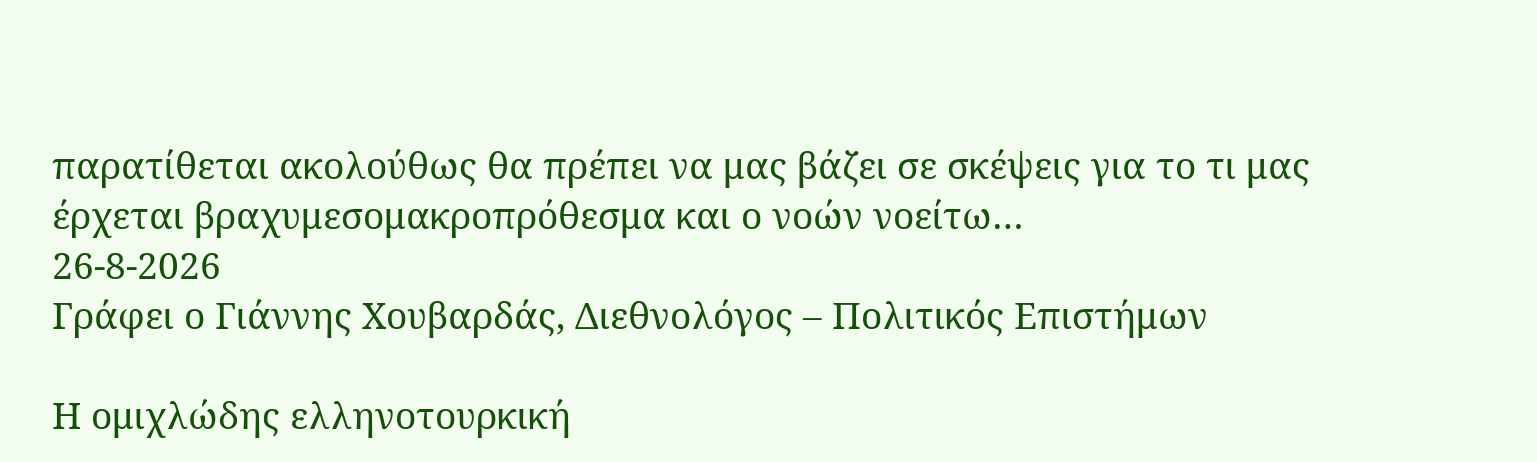παρατίθεται ακολούθως θα πρέπει να μας βάζει σε σκέψεις για το τι μας έρχεται βραχυμεσομακροπρόθεσμα και ο νοών νοείτω…
26-8-2026
Γράφει ο Γιάννης Χουβαρδάς, Διεθνολόγος – Πολιτικός Επιστήμων

Η ομιχλώδης ελληνοτουρκική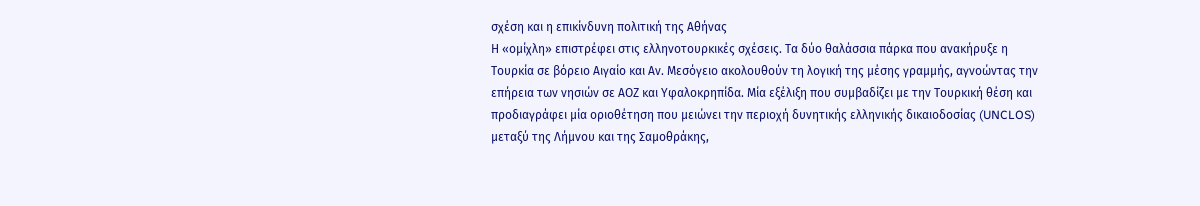σχέση και η επικίνδυνη πολιτική της Αθήνας
Η «ομίχλη» επιστρέφει στις ελληνοτουρκικές σχέσεις. Τα δύο θαλάσσια πάρκα που ανακήρυξε η Τουρκία σε βόρειο Αιγαίο και Αν. Μεσόγειο ακολουθούν τη λογική της μέσης γραμμής, αγνοώντας την επήρεια των νησιών σε ΑΟΖ και Υφαλοκρηπίδα. Μία εξέλιξη που συμβαδίζει με την Τουρκική θέση και προδιαγράφει μία οριοθέτηση που μειώνει την περιοχή δυνητικής ελληνικής δικαιοδοσίας (UNCLOS) μεταξύ της Λήμνου και της Σαμοθράκης,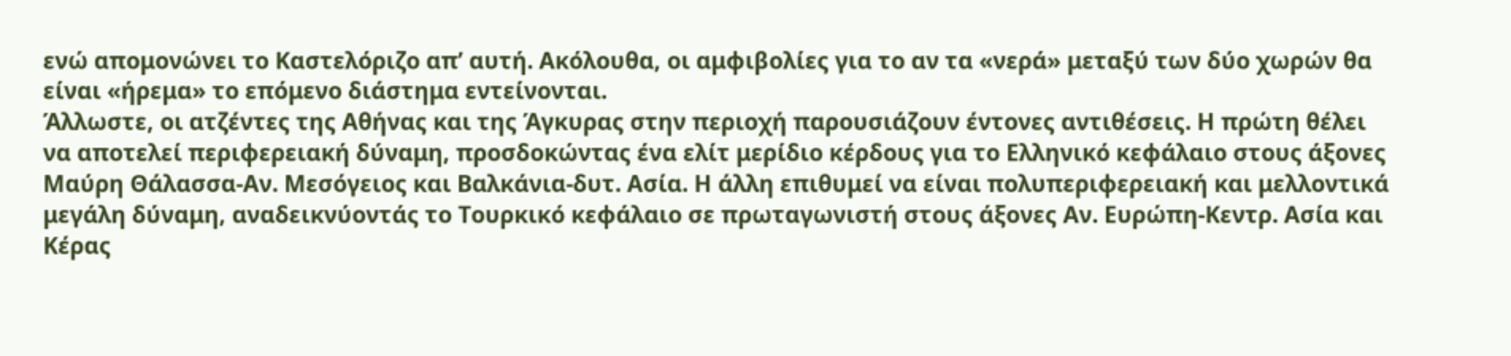ενώ απομονώνει το Καστελόριζο απ’ αυτή. Ακόλουθα, οι αμφιβολίες για το αν τα «νερά» μεταξύ των δύο χωρών θα είναι «ήρεμα» το επόμενο διάστημα εντείνονται.
Άλλωστε, οι ατζέντες της Αθήνας και της Άγκυρας στην περιοχή παρουσιάζουν έντονες αντιθέσεις. Η πρώτη θέλει να αποτελεί περιφερειακή δύναμη, προσδοκώντας ένα ελίτ μερίδιο κέρδους για το Ελληνικό κεφάλαιο στους άξονες Μαύρη Θάλασσα-Αν. Μεσόγειος και Βαλκάνια-δυτ. Ασία. Η άλλη επιθυμεί να είναι πολυπεριφερειακή και μελλοντικά μεγάλη δύναμη, αναδεικνύοντάς το Τουρκικό κεφάλαιο σε πρωταγωνιστή στους άξονες Αν. Ευρώπη-Κεντρ. Ασία και Κέρας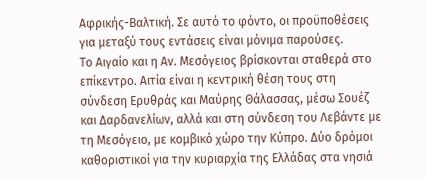Αφρικής-Βαλτική. Σε αυτό το φόντο, οι προϋποθέσεις για μεταξύ τους εντάσεις είναι μόνιμα παρούσες.
Το Αιγαίο και η Αν. Μεσόγειος βρίσκονται σταθερά στο επίκεντρο. Αιτία είναι η κεντρική θέση τους στη σύνδεση Ερυθράς και Μαύρης Θάλασσας, μέσω Σουέζ και Δαρδανελίων, αλλά και στη σύνδεση του Λεβάντε με τη Μεσόγειο, με κομβικό χώρο την Κύπρο. Δύο δρόμοι καθοριστικοί για την κυριαρχία της Ελλάδας στα νησιά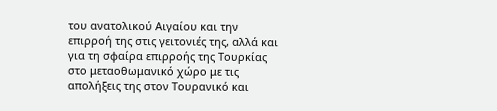του ανατολικού Αιγαίου και την επιρροή της στις γειτονιές της, αλλά και για τη σφαίρα επιρροής της Τουρκίας στο μεταοθωμανικό χώρο με τις απολήξεις της στον Τουρανικό και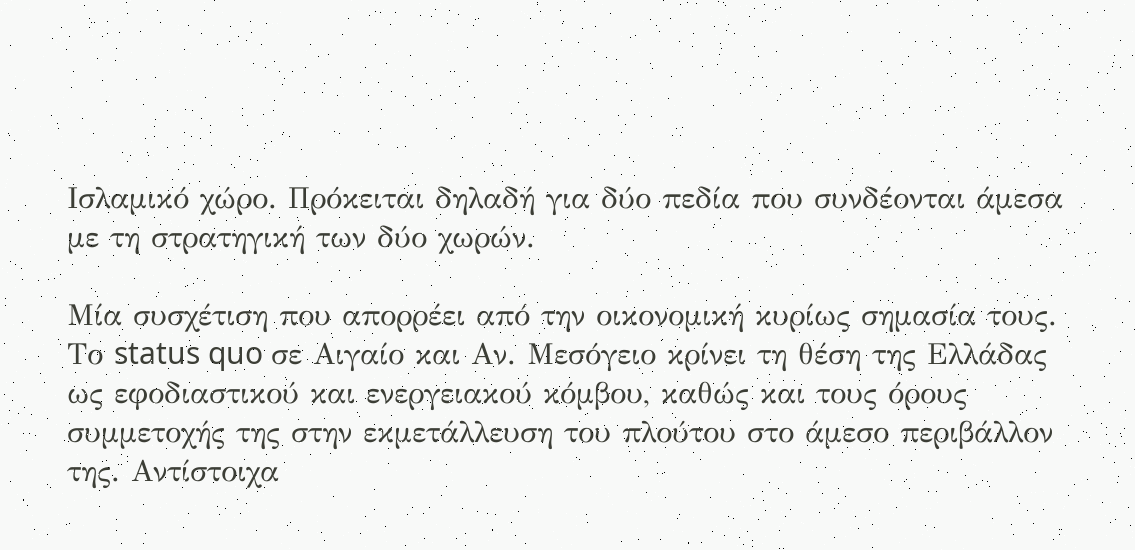Ισλαμικό χώρο. Πρόκειται δηλαδή για δύο πεδία που συνδέονται άμεσα με τη στρατηγική των δύο χωρών.

Μία συσχέτιση που απορρέει από την οικονομική κυρίως σημασία τους. Το status quo σε Αιγαίο και Αν. Μεσόγειο κρίνει τη θέση της Ελλάδας ως εφοδιαστικού και ενεργειακού κόμβου, καθώς και τους όρους συμμετοχής της στην εκμετάλλευση του πλούτου στο άμεσο περιβάλλον της. Αντίστοιχα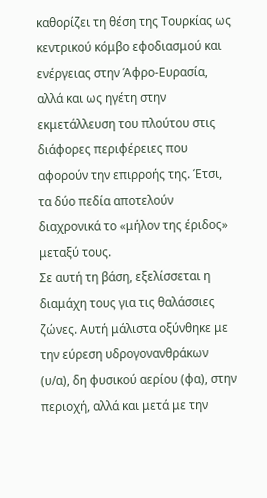καθορίζει τη θέση της Τουρκίας ως κεντρικού κόμβο εφοδιασμού και ενέργειας στην Άφρο-Ευρασία, αλλά και ως ηγέτη στην εκμετάλλευση του πλούτου στις διάφορες περιφέρειες που αφορούν την επιρροής της. Έτσι, τα δύο πεδία αποτελούν διαχρονικά το «μήλον της έριδος» μεταξύ τους.
Σε αυτή τη βάση, εξελίσσεται η διαμάχη τους για τις θαλάσσιες ζώνες. Αυτή μάλιστα οξύνθηκε με την εύρεση υδρογονανθράκων (υ/α), δη φυσικού αερίου (φα), στην περιοχή, αλλά και μετά με την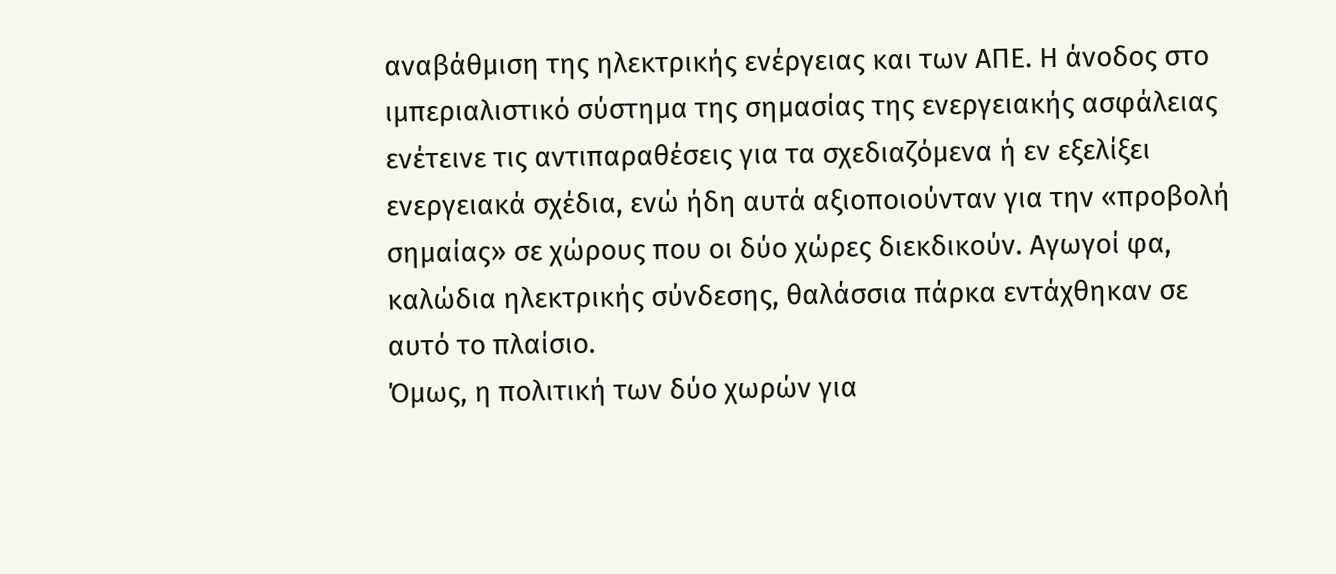αναβάθμιση της ηλεκτρικής ενέργειας και των ΑΠΕ. Η άνοδος στο ιμπεριαλιστικό σύστημα της σημασίας της ενεργειακής ασφάλειας ενέτεινε τις αντιπαραθέσεις για τα σχεδιαζόμενα ή εν εξελίξει ενεργειακά σχέδια, ενώ ήδη αυτά αξιοποιούνταν για την «προβολή σημαίας» σε χώρους που οι δύο χώρες διεκδικούν. Αγωγοί φα, καλώδια ηλεκτρικής σύνδεσης, θαλάσσια πάρκα εντάχθηκαν σε αυτό το πλαίσιο.
Όμως, η πολιτική των δύο χωρών για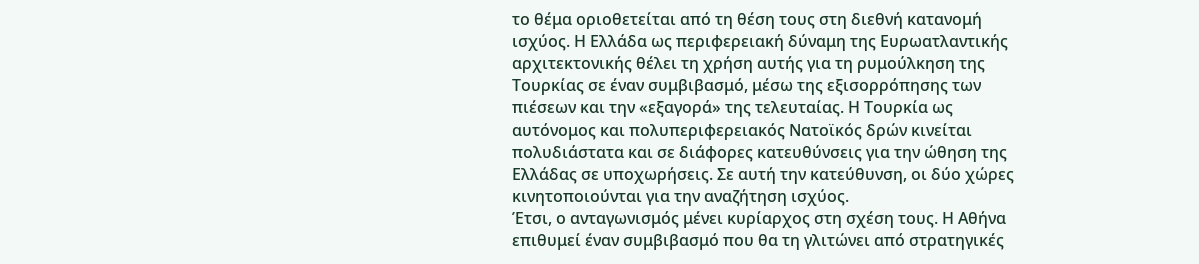το θέμα οριοθετείται από τη θέση τους στη διεθνή κατανομή ισχύος. Η Ελλάδα ως περιφερειακή δύναμη της Ευρωατλαντικής αρχιτεκτονικής θέλει τη χρήση αυτής για τη ρυμούλκηση της Τουρκίας σε έναν συμβιβασμό, μέσω της εξισορρόπησης των πιέσεων και την «εξαγορά» της τελευταίας. Η Τουρκία ως αυτόνομος και πολυπεριφερειακός Νατοϊκός δρών κινείται πολυδιάστατα και σε διάφορες κατευθύνσεις για την ώθηση της Ελλάδας σε υποχωρήσεις. Σε αυτή την κατεύθυνση, οι δύο χώρες κινητοποιούνται για την αναζήτηση ισχύος.
Έτσι, ο ανταγωνισμός μένει κυρίαρχος στη σχέση τους. Η Αθήνα επιθυμεί έναν συμβιβασμό που θα τη γλιτώνει από στρατηγικές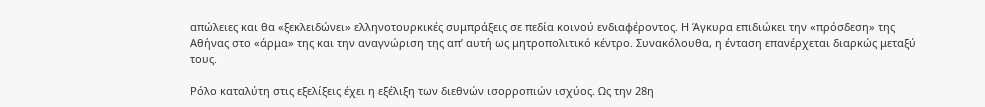απώλειες και θα «ξεκλειδώνει» ελληνοτουρκικές συμπράξεις σε πεδία κοινού ενδιαφέροντος. Η Άγκυρα επιδιώκει την «πρόσδεση» της Αθήνας στο «άρμα» της και την αναγνώριση της απ’ αυτή ως μητροπολιτικό κέντρο. Συνακόλουθα, η ένταση επανέρχεται διαρκώς μεταξύ τους.

Ρόλο καταλύτη στις εξελίξεις έχει η εξέλιξη των διεθνών ισορροπιών ισχύος. Ως την 28η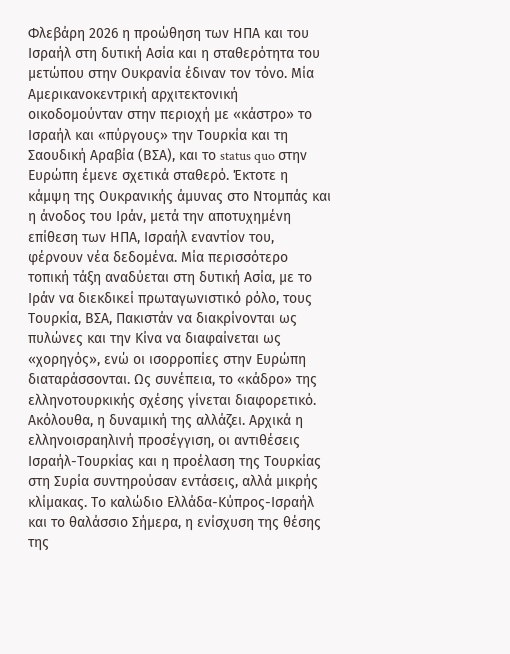Φλεβάρη 2026 η προώθηση των ΗΠΑ και του Ισραήλ στη δυτική Ασία και η σταθερότητα του μετώπου στην Ουκρανία έδιναν τον τόνο. Μία Αμερικανοκεντρική αρχιτεκτονική οικοδομούνταν στην περιοχή με «κάστρο» το Ισραήλ και «πύργους» την Τουρκία και τη Σαουδική Αραβία (ΒΣΑ), και το status quo στην Ευρώπη έμενε σχετικά σταθερό. Έκτοτε η κάμψη της Ουκρανικής άμυνας στο Ντομπάς και η άνοδος του Ιράν, μετά την αποτυχημένη επίθεση των ΗΠΑ, Ισραήλ εναντίον του, φέρνουν νέα δεδομένα. Μία περισσότερο τοπική τάξη αναδύεται στη δυτική Ασία, με το Ιράν να διεκδικεί πρωταγωνιστικό ρόλο, τους Τουρκία, ΒΣΑ, Πακιστάν να διακρίνονται ως πυλώνες και την Κίνα να διαφαίνεται ως «χορηγός», ενώ οι ισορροπίες στην Ευρώπη διαταράσσονται. Ως συνέπεια, το «κάδρο» της ελληνοτουρκικής σχέσης γίνεται διαφορετικό.
Ακόλουθα, η δυναμική της αλλάζει. Αρχικά η ελληνοισραηλινή προσέγγιση, οι αντιθέσεις Ισραήλ-Τουρκίας και η προέλαση της Τουρκίας στη Συρία συντηρούσαν εντάσεις, αλλά μικρής κλίμακας. Το καλώδιο Ελλάδα-Κύπρος-Ισραήλ και το θαλάσσιο Σήμερα, η ενίσχυση της θέσης της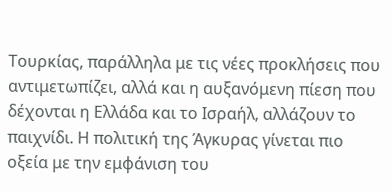Τουρκίας, παράλληλα με τις νέες προκλήσεις που αντιμετωπίζει, αλλά και η αυξανόμενη πίεση που δέχονται η Ελλάδα και το Ισραήλ, αλλάζουν το παιχνίδι. Η πολιτική της Άγκυρας γίνεται πιο οξεία με την εμφάνιση του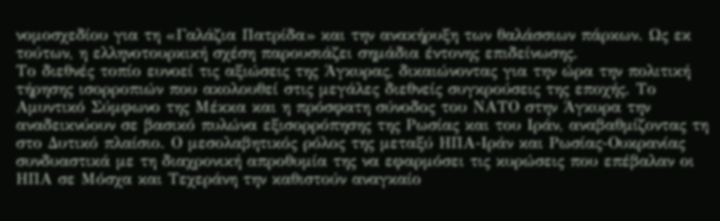νομοσχεδίου για τη «Γαλάζια Πατρίδα» και την ανακήρυξη των θαλάσσιων πάρκων. Ως εκ τούτων, η ελληνοτουρκική σχέση παρουσιάζει σημάδια έντονης επιδείνωσης.
Το διεθνές τοπίο ευνοεί τις αξιώσεις της Άγκυρας, δικαιώνοντας για την ώρα την πολιτική τήρησης ισορροπιών που ακολουθεί στις μεγάλες διεθνείς συγκρούσεις της εποχής. Το Αμυντικό Σύμφωνο της Μέκκα και η πρόσφατη σύνοδος του ΝΑΤΟ στην Άγκυρα την αναδεικνύουν σε βασικό πυλώνα εξισορρόπησης της Ρωσίας και του Ιράν, αναβαθμίζοντας τη στο Δυτικό πλαίσιο. Ο μεσολαβητικός ρόλος της μεταξύ ΗΠΑ-Ιράν και Ρωσίας-Ουκρανίας συνδυαστικά με τη διαχρονική απροθυμία της να εφαρμόσει τις κυρώσεις που επέβαλαν οι ΗΠΑ σε Μόσχα και Τεχεράνη την καθιστούν αναγκαίο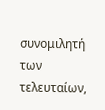συνομιλητή των τελευταίων,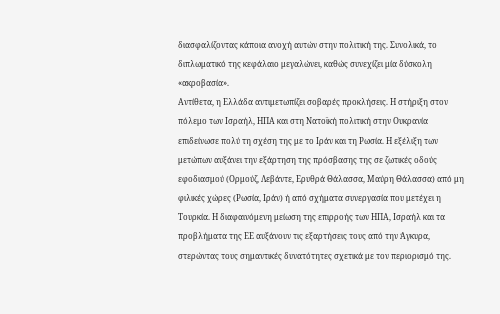διασφαλίζοντας κάποια ανοχή αυτών στην πολιτική της. Συνολικά, το διπλωματικό της κεφάλαιο μεγαλώνει, καθώς συνεχίζει μία δύσκολη «ακροβασία».
Αντίθετα, η Ελλάδα αντιμετωπίζει σοβαρές προκλήσεις. Η στήριξη στον πόλεμο των Ισραήλ, ΗΠΑ και στη Νατοϊκή πολιτική στην Ουκρανία επιδείνωσε πολύ τη σχέση της με το Ιράν και τη Ρωσία. Η εξέλιξη των μετώπων αυξάνει την εξάρτηση της πρόσβασης της σε ζωτικές οδούς εφοδιασμού (Ορμούζ, Λεβάντε, Ερυθρά Θάλασσα, Μαύρη Θάλασσα) από μη φιλικές χώρες (Ρωσία, Ιράν) ή από σχήματα συνεργασία που μετέχει η Τουρκία. Η διαφαινόμενη μείωση της επιρροής των ΗΠΑ, Ισραήλ και τα προβλήματα της ΕΕ αυξάνουν τις εξαρτήσεις τους από την Άγκυρα, στερώντας τους σημαντικές δυνατότητες σχετικά με τον περιορισμό της.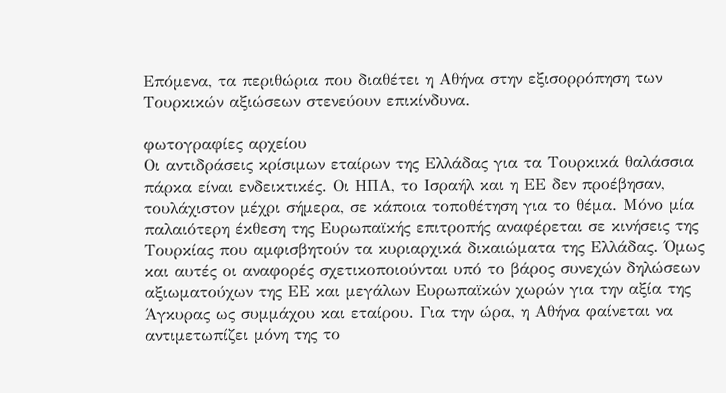Επόμενα, τα περιθώρια που διαθέτει η Αθήνα στην εξισορρόπηση των Τουρκικών αξιώσεων στενεύουν επικίνδυνα.

φωτογραφίες αρχείου
Οι αντιδράσεις κρίσιμων εταίρων της Ελλάδας για τα Τουρκικά θαλάσσια πάρκα είναι ενδεικτικές. Οι ΗΠΑ, το Ισραήλ και η ΕΕ δεν προέβησαν, τουλάχιστον μέχρι σήμερα, σε κάποια τοποθέτηση για το θέμα. Μόνο μία παλαιότερη έκθεση της Ευρωπαϊκής επιτροπής αναφέρεται σε κινήσεις της Τουρκίας που αμφισβητούν τα κυριαρχικά δικαιώματα της Ελλάδας. Όμως και αυτές οι αναφορές σχετικοποιούνται υπό το βάρος συνεχών δηλώσεων αξιωματούχων της ΕΕ και μεγάλων Ευρωπαϊκών χωρών για την αξία της Άγκυρας ως συμμάχου και εταίρου. Για την ώρα, η Αθήνα φαίνεται να αντιμετωπίζει μόνη της το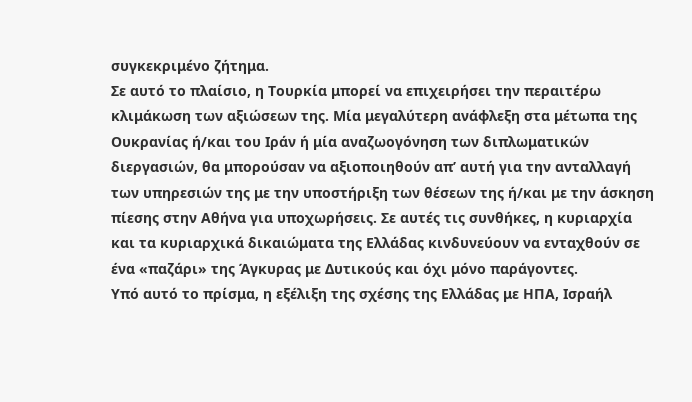συγκεκριμένο ζήτημα.
Σε αυτό το πλαίσιο, η Τουρκία μπορεί να επιχειρήσει την περαιτέρω κλιμάκωση των αξιώσεων της. Μία μεγαλύτερη ανάφλεξη στα μέτωπα της Ουκρανίας ή/και του Ιράν ή μία αναζωογόνηση των διπλωματικών διεργασιών, θα μπορούσαν να αξιοποιηθούν απ’ αυτή για την ανταλλαγή των υπηρεσιών της με την υποστήριξη των θέσεων της ή/και με την άσκηση πίεσης στην Αθήνα για υποχωρήσεις. Σε αυτές τις συνθήκες, η κυριαρχία και τα κυριαρχικά δικαιώματα της Ελλάδας κινδυνεύουν να ενταχθούν σε ένα «παζάρι» της Άγκυρας με Δυτικούς και όχι μόνο παράγοντες.
Υπό αυτό το πρίσμα, η εξέλιξη της σχέσης της Ελλάδας με ΗΠΑ, Ισραήλ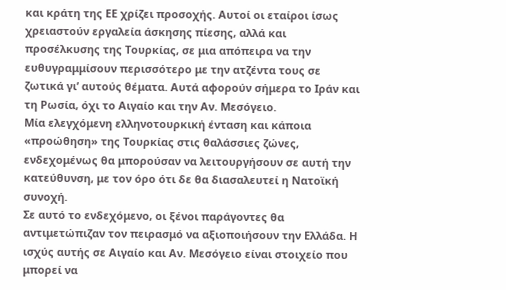και κράτη της ΕΕ χρίζει προσοχής. Αυτοί οι εταίροι ίσως χρειαστούν εργαλεία άσκησης πίεσης, αλλά και προσέλκυσης της Τουρκίας, σε μια απόπειρα να την ευθυγραμμίσουν περισσότερο με την ατζέντα τους σε ζωτικά γι’ αυτούς θέματα. Αυτά αφορούν σήμερα το Ιράν και τη Ρωσία, όχι το Αιγαίο και την Αν. Μεσόγειο.
Μία ελεγχόμενη ελληνοτουρκική ένταση και κάποια «προώθηση» της Τουρκίας στις θαλάσσιες ζώνες, ενδεχομένως θα μπορούσαν να λειτουργήσουν σε αυτή την κατεύθυνση, με τον όρο ότι δε θα διασαλευτεί η Νατοϊκή συνοχή.
Σε αυτό το ενδεχόμενο, οι ξένοι παράγοντες θα αντιμετώπιζαν τον πειρασμό να αξιοποιήσουν την Ελλάδα. Η ισχύς αυτής σε Αιγαίο και Αν. Μεσόγειο είναι στοιχείο που μπορεί να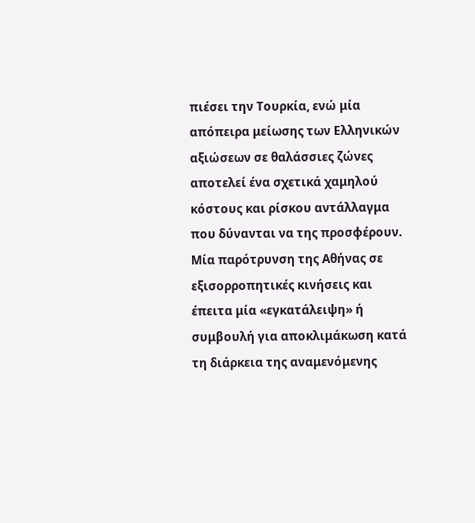πιέσει την Τουρκία, ενώ μία απόπειρα μείωσης των Ελληνικών αξιώσεων σε θαλάσσιες ζώνες αποτελεί ένα σχετικά χαμηλού κόστους και ρίσκου αντάλλαγμα που δύνανται να της προσφέρουν. Μία παρότρυνση της Αθήνας σε εξισορροπητικές κινήσεις και έπειτα μία «εγκατάλειψη» ή συμβουλή για αποκλιμάκωση κατά τη διάρκεια της αναμενόμενης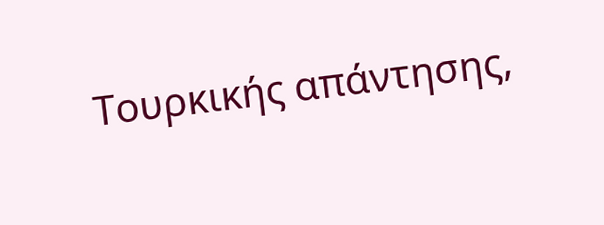Τουρκικής απάντησης,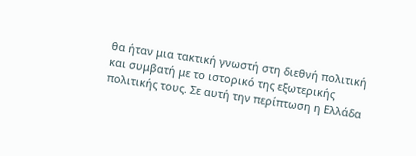θα ήταν μια τακτική γνωστή στη διεθνή πολιτική και συμβατή με το ιστορικό της εξωτερικής πολιτικής τους. Σε αυτή την περίπτωση η Ελλάδα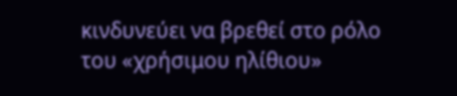κινδυνεύει να βρεθεί στο ρόλο του «χρήσιμου ηλίθιου»